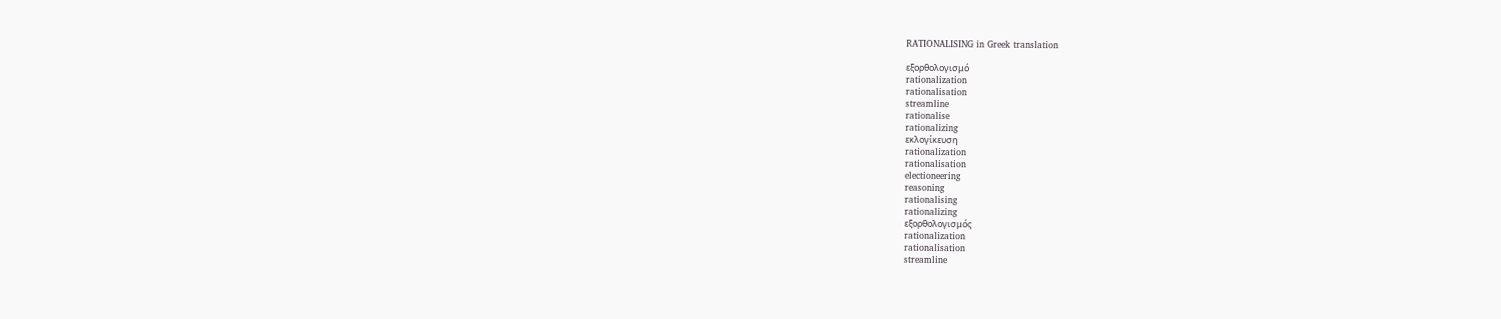RATIONALISING in Greek translation

εξορθολογισμό
rationalization
rationalisation
streamline
rationalise
rationalizing
εκλογίκευση
rationalization
rationalisation
electioneering
reasoning
rationalising
rationalizing
εξορθολογισμός
rationalization
rationalisation
streamline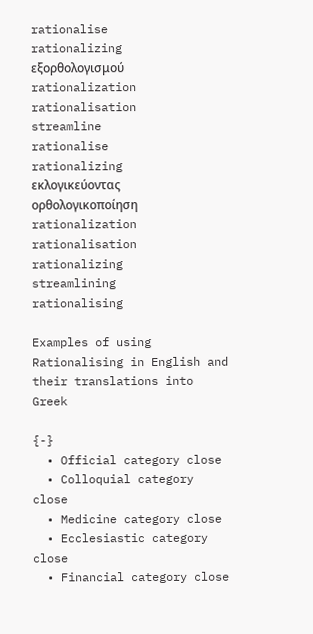rationalise
rationalizing
εξορθολογισμού
rationalization
rationalisation
streamline
rationalise
rationalizing
εκλογικεύοντας
ορθολογικοποίηση
rationalization
rationalisation
rationalizing
streamlining
rationalising

Examples of using Rationalising in English and their translations into Greek

{-}
  • Official category close
  • Colloquial category close
  • Medicine category close
  • Ecclesiastic category close
  • Financial category close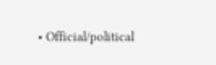• Official/political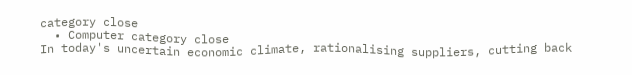category close
  • Computer category close
In today's uncertain economic climate, rationalising suppliers, cutting back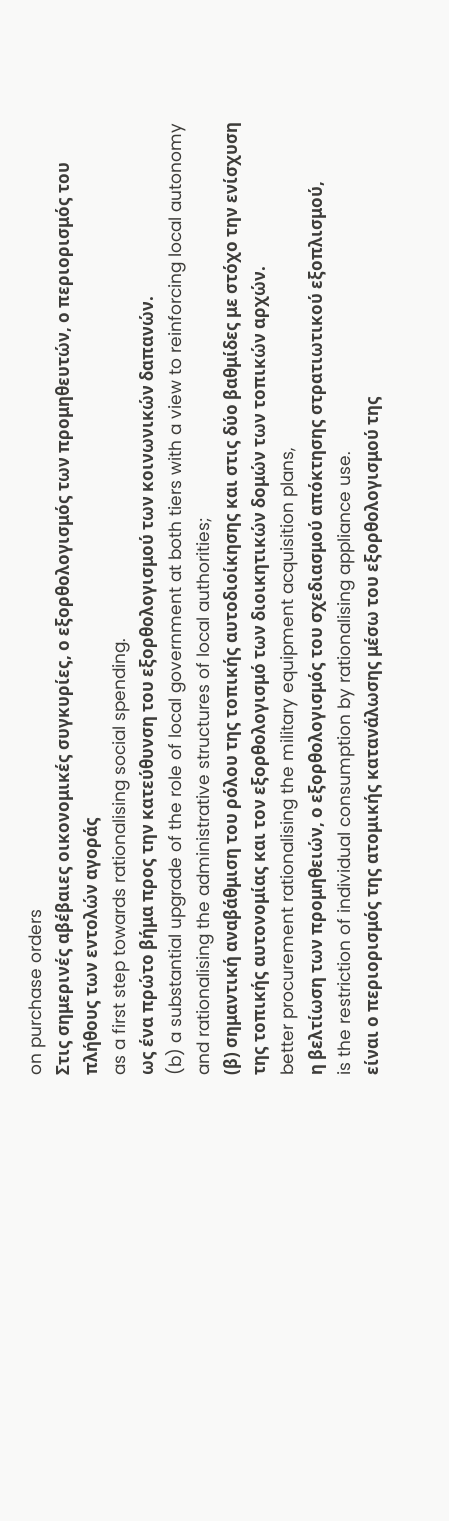on purchase orders
Στις σημερινές αβέβαιες οικονομικές συγκυρίες, ο εξορθολογισμός των προμηθευτών, ο περιορισμός του πλήθους των εντολών αγοράς
as a first step towards rationalising social spending.
ως ένα πρώτο βήμα προς την κατεύθυνση του εξορθολογισμού των κοινωνικών δαπανών.
(b) a substantial upgrade of the role of local government at both tiers with a view to reinforcing local autonomy and rationalising the administrative structures of local authorities;
(β) σημαντική αναβάθμιση του ρόλου της τοπικής αυτοδιοίκησης και στις δύο βαθμίδες με στόχο την ενίσχυση της τοπικής αυτονομίας και τον εξορθολογισμό των διοικητικών δομών των τοπικών αρχών.
better procurement rationalising the military equipment acquisition plans,
η βελτίωση των προμηθειών, ο εξορθολογισμός του σχεδιασμού απόκτησης στρατιωτικού εξοπλισμού,
is the restriction of individual consumption by rationalising appliance use.
είναι ο περιορισμός της ατομικής κατανάλωσης μέσω του εξορθολογισμού της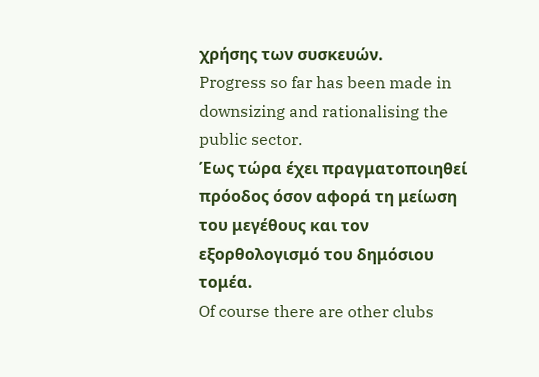χρήσης των συσκευών.
Progress so far has been made in downsizing and rationalising the public sector.
Έως τώρα έχει πραγματοποιηθεί πρόοδος όσον αφορά τη μείωση του μεγέθους και τον εξορθολογισμό του δημόσιου τομέα.
Of course there are other clubs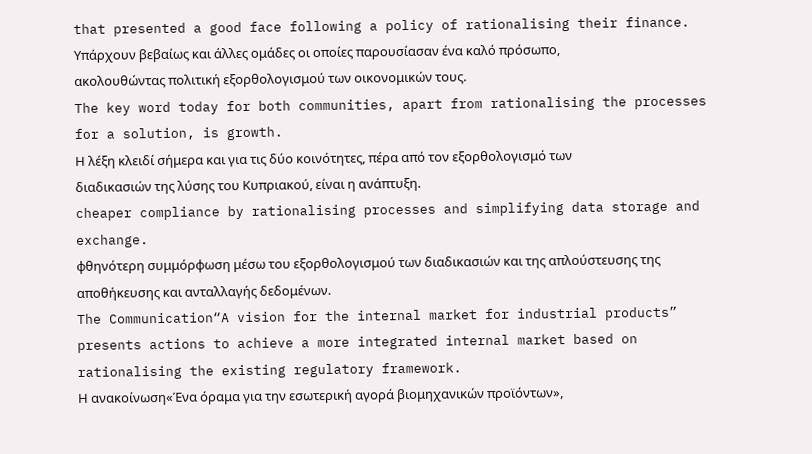that presented a good face following a policy of rationalising their finance.
Υπάρχουν βεβαίως και άλλες ομάδες οι οποίες παρουσίασαν ένα καλό πρόσωπο, ακολουθώντας πολιτική εξορθολογισμού των οικονομικών τους.
The key word today for both communities, apart from rationalising the processes for a solution, is growth.
Η λέξη κλειδί σήμερα και για τις δύο κοινότητες, πέρα από τον εξορθολογισμό των διαδικασιών της λύσης του Κυπριακού, είναι η ανάπτυξη.
cheaper compliance by rationalising processes and simplifying data storage and exchange.
φθηνότερη συμμόρφωση μέσω του εξορθολογισμού των διαδικασιών και της απλούστευσης της αποθήκευσης και ανταλλαγής δεδομένων.
The Communication“A vision for the internal market for industrial products” presents actions to achieve a more integrated internal market based on rationalising the existing regulatory framework.
Η ανακοίνωση«Ένα όραμα για την εσωτερική αγορά βιομηχανικών προϊόντων»,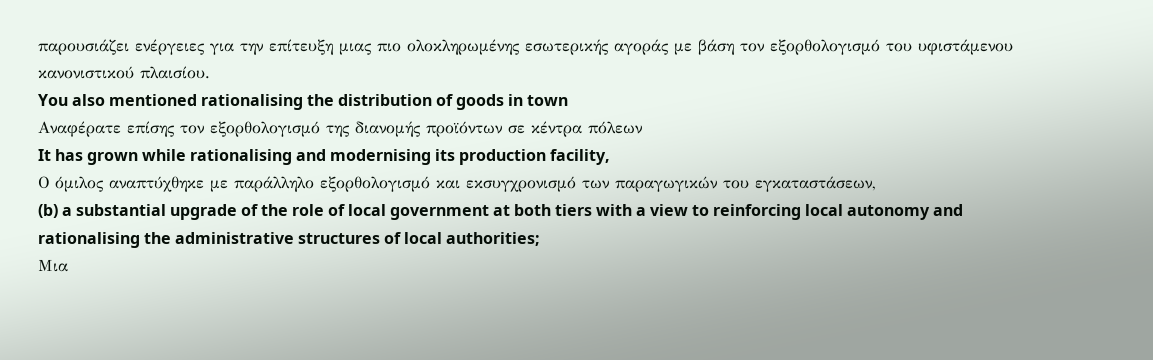παρουσιάζει ενέργειες για την επίτευξη μιας πιο ολοκληρωμένης εσωτερικής αγοράς με βάση τον εξορθολογισμό του υφιστάμενου κανονιστικού πλαισίου.
You also mentioned rationalising the distribution of goods in town
Αναφέρατε επίσης τον εξορθολογισμό της διανομής προϊόντων σε κέντρα πόλεων
It has grown while rationalising and modernising its production facility,
Ο όμιλος αναπτύχθηκε με παράλληλο εξορθολογισμό και εκσυγχρονισμό των παραγωγικών του εγκαταστάσεων,
(b) a substantial upgrade of the role of local government at both tiers with a view to reinforcing local autonomy and rationalising the administrative structures of local authorities;
Μια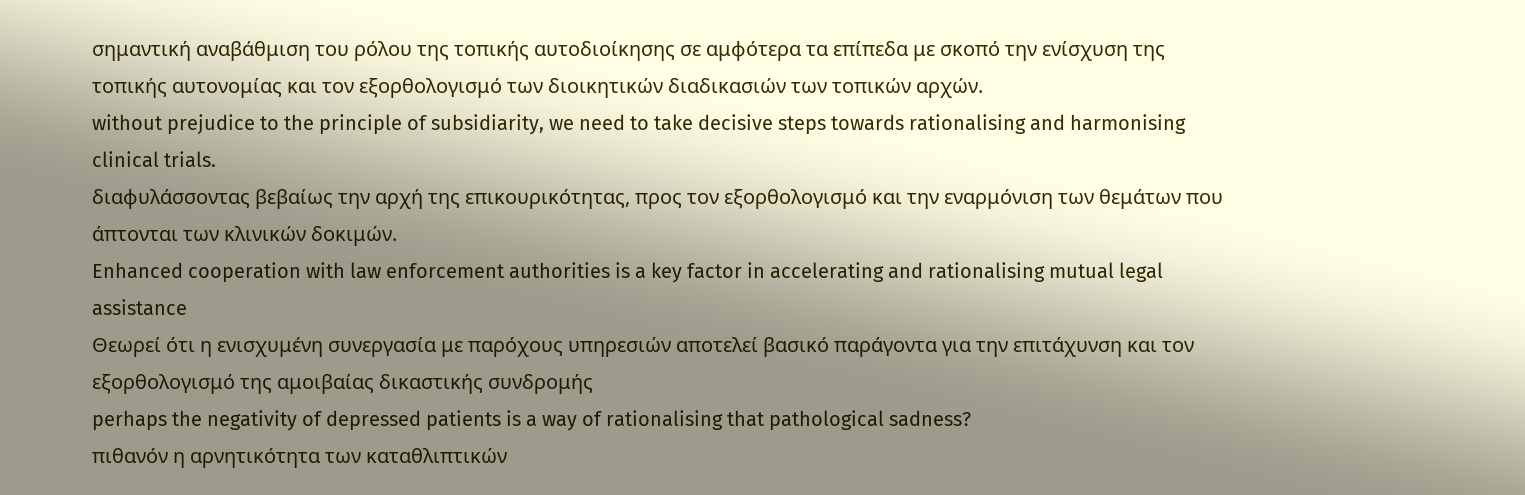σημαντική αναβάθμιση του ρόλου της τοπικής αυτοδιοίκησης σε αμφότερα τα επίπεδα με σκοπό την ενίσχυση της τοπικής αυτονομίας και τον εξορθολογισμό των διοικητικών διαδικασιών των τοπικών αρχών.
without prejudice to the principle of subsidiarity, we need to take decisive steps towards rationalising and harmonising clinical trials.
διαφυλάσσοντας βεβαίως την αρχή της επικουρικότητας, προς τον εξορθολογισμό και την εναρμόνιση των θεμάτων που άπτονται των κλινικών δοκιμών.
Enhanced cooperation with law enforcement authorities is a key factor in accelerating and rationalising mutual legal assistance
Θεωρεί ότι η ενισχυμένη συνεργασία με παρόχους υπηρεσιών αποτελεί βασικό παράγοντα για την επιτάχυνση και τον εξορθολογισμό της αμοιβαίας δικαστικής συνδρομής
perhaps the negativity of depressed patients is a way of rationalising that pathological sadness?
πιθανόν η αρνητικότητα των καταθλιπτικών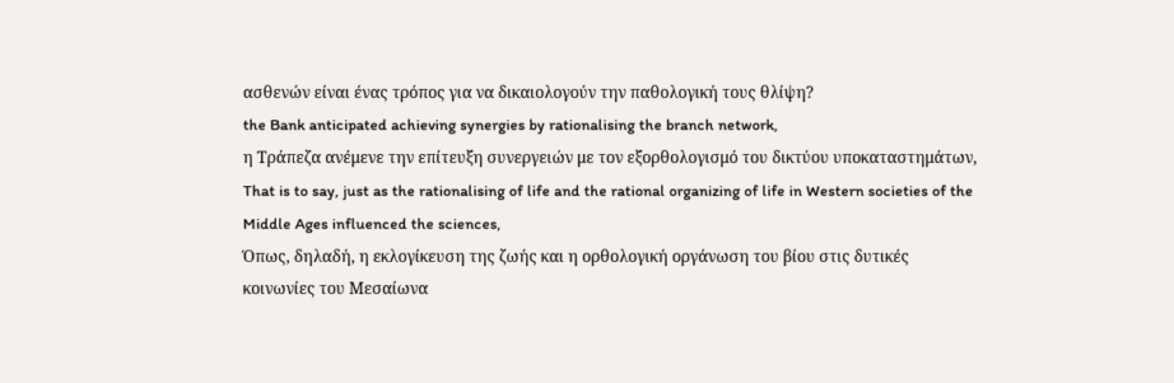ασθενών είναι ένας τρόπος για να δικαιολογούν την παθολογική τους θλίψη?
the Bank anticipated achieving synergies by rationalising the branch network,
η Τράπεζα ανέμενε την επίτευξη συνεργειών με τον εξορθολογισμό του δικτύου υποκαταστημάτων,
That is to say, just as the rationalising of life and the rational organizing of life in Western societies of the Middle Ages influenced the sciences,
Όπως, δηλαδή, η εκλογίκευση της ζωής και η ορθολογική οργάνωση του βίου στις δυτικές κοινωνίες του Μεσαίωνα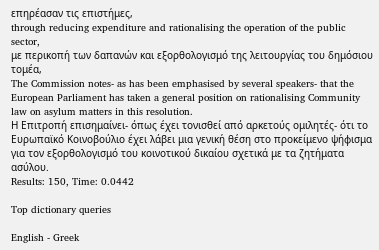επηρέασαν τις επιστήμες,
through reducing expenditure and rationalising the operation of the public sector,
με περικοπή των δαπανών και εξορθολογισμό της λειτουργίας του δημόσιου τομέα,
The Commission notes- as has been emphasised by several speakers- that the European Parliament has taken a general position on rationalising Community law on asylum matters in this resolution.
Η Επιτροπή επισημαίνει- όπως έχει τονισθεί από αρκετούς ομιλητές- ότι το Ευρωπαϊκό Κοινοβούλιο έχει λάβει μια γενική θέση στο προκείμενο ψήφισμα για τον εξορθολογισμό του κοινοτικού δικαίου σχετικά με τα ζητήματα ασύλου.
Results: 150, Time: 0.0442

Top dictionary queries

English - Greek